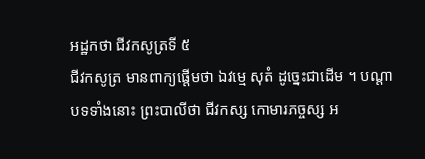អដ្ឋកថា ជីវកសូត្រទី ៥
ជីវកសូត្រ មានពាក្យផ្តើមថា ឯវម្មេ សុតំ ដូច្នេះជាដើម ។ បណ្តាបទទាំងនោះ ព្រះបាលីថា ជីវកស្ស កោមារភច្ចស្ស អ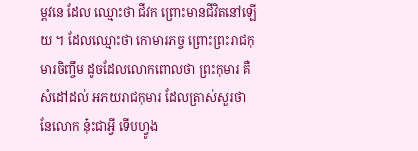ម្ពវនេ ដែល ឈ្មោះថា ជីវក ព្រោះមានជីវិតនៅឡើយ ។ ដែលឈ្មោះថា កោមារភច្ច ព្រោះព្រះរាជកុមារចិញ្ចឹម ដូចដែលលោកពោលថា ព្រះកុមារ គឺសំដៅដល់ អភយរាជកុមារ ដែលត្រាស់សួរថា នែលោក នុ៎ះជាអ្វី ទើបហ្វូង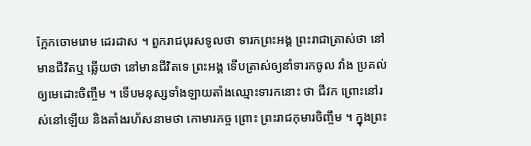ក្អែកចោមរោម ដេរដាស ។ ពួករាជបុរសទូលថា ទារកព្រះអង្គ ព្រះរាជាត្រាស់ថា នៅ មានជីវិតឬ ឆ្លើយថា នៅមានជីវិតទេ ព្រះអង្គ ទើបត្រាស់ឲ្យនាំទារកចូល វាំង ប្រគល់ឲ្យមេដោះចិញ្ចឹម ។ ទើបមនុស្សទាំងឡាយតាំងឈ្មោះទារកនោះ ថា ជីវក ព្រោះនៅរស់នៅឡើយ និងតាំងរហ័សនាមថា កោមារភច្ច ព្រោះ ព្រះរាជកុមារចិញ្ចឹម ។ ក្នុងព្រះ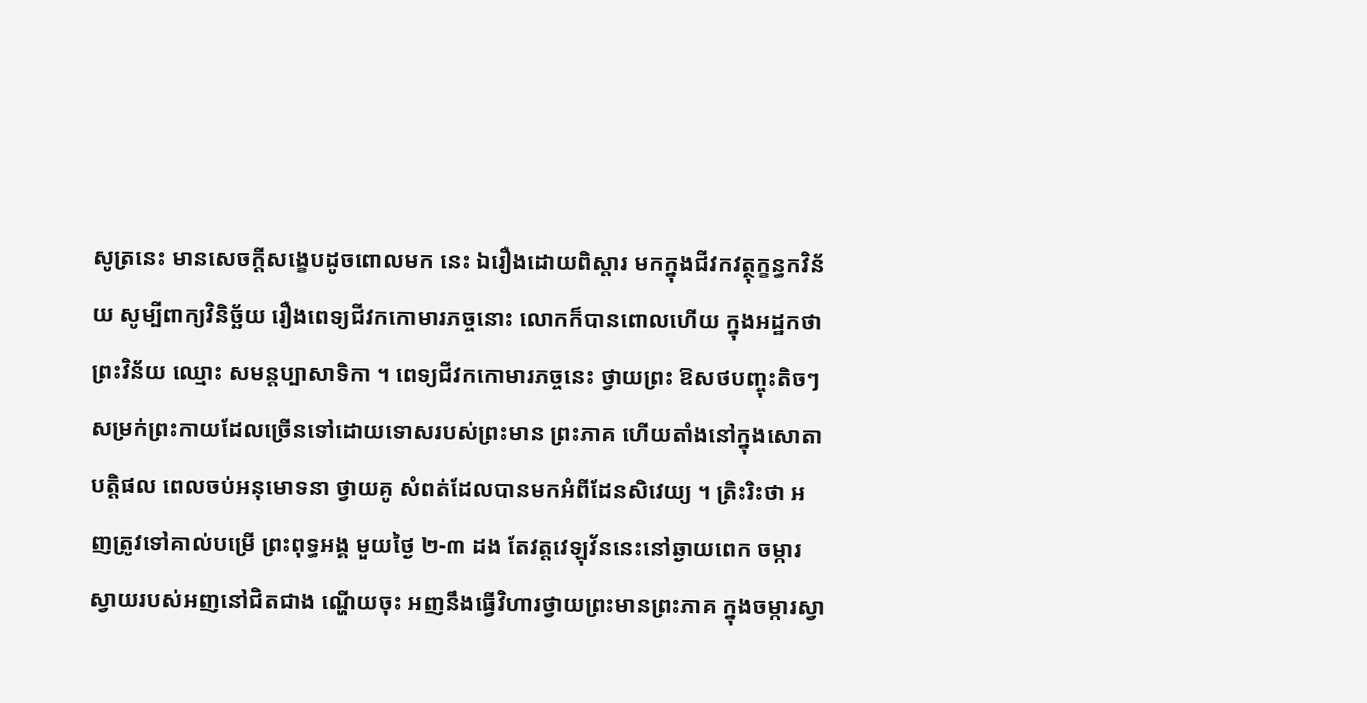សូត្រនេះ មានសេចក្តីសង្ខេបដូចពោលមក នេះ ឯរឿងដោយពិស្តារ មកក្នុងជីវកវត្ថុក្ខន្ធកវិន័យ សូម្បីពាក្យវិនិច្ឆ័យ រឿងពេទ្យជីវកកោមារភច្ចនោះ លោកក៏បានពោលហើយ ក្នុងអដ្ឋកថាព្រះវិន័យ ឈ្មោះ សមន្តប្បាសាទិកា ។ ពេទ្យជីវកកោមារភច្ចនេះ ថ្វាយព្រះ ឱសថបញ្ចុះតិចៗ សម្រក់ព្រះកាយដែលច្រើនទៅដោយទោសរបស់ព្រះមាន ព្រះភាគ ហើយតាំងនៅក្នុងសោតាបត្តិផល ពេលចប់អនុមោទនា ថ្វាយគូ សំពត់ដែលបានមកអំពីដែនសិវេយ្យ ។ ត្រិះរិះថា អញត្រូវទៅគាល់បម្រើ ព្រះពុទ្ធអង្គ មួយថ្ងៃ ២-៣ ដង តែវត្តវេឡុវ័ននេះនៅឆ្ងាយពេក ចម្ការ ស្វាយរបស់អញនៅជិតជាង ណ្ហើយចុះ អញនឹងធ្វើវិហារថ្វាយព្រះមានព្រះភាគ ក្នុងចម្ការស្វា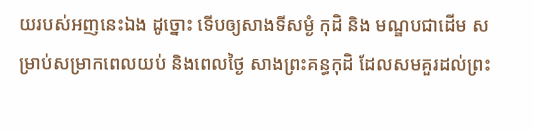យរបស់អញនេះឯង ដូច្នោះ ទើបឲ្យសាងទីសម្ងំ កុដិ និង មណ្ឌបជាដើម សម្រាប់សម្រាកពេលយប់ និងពេលថ្ងៃ សាងព្រះគន្ធកុដិ ដែលសមគួរដល់ព្រះ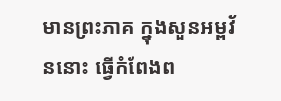មានព្រះភាគ ក្នុងសួនអម្ពវ័ននោះ ធ្វើកំពែងព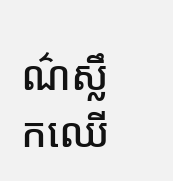ណ៌ស្លឹកឈើ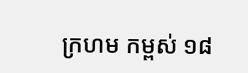ក្រហម កម្ពស់ ១៨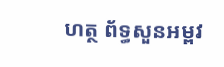ហត្ថ ព័ទ្ធសួនអម្ពវ